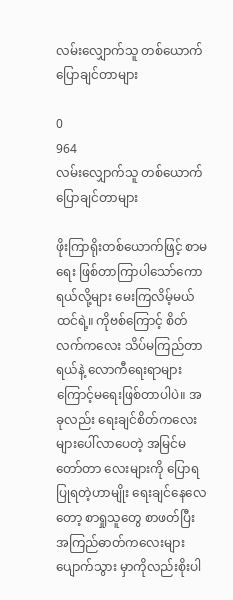လမ်းလျှောက်သူ တစ်ယောက်ပြောချင်တာများ

0
964
လမ်းလျှောက်သူ တစ်ယောက်ပြောချင်တာများ

ဖိုးကြာရိုးတစ်ယောက်ဖြင့် စာမရေး ဖြစ်တာကြာပါသော်ကောရယ်လို့များ မေးကြလိမ့်မယ်ထင်ရဲ့။ ကိုဗစ်ကြောင့် စိတ်လက်ကလေး သိပ်မကြည်တာရယ်နဲ့ လောကီရေးရာများကြောင့်မရေးဖြစ်တာပါပဲ။ အခုလည်း ရေးချင်စိတ်ကလေး များပေါ်လာပေတဲ့ အမြင်မတော်တာ လေးများကို ပြောရပြုရတဲ့ဟာမျိုး ရေးချင်နေလေတော့ စာရှုသူတွေ စာဖတ်ပြီး အကြည်ဓာတ်ကလေးများ ပျောက်သွား မှာကိုလည်းစိုးပါ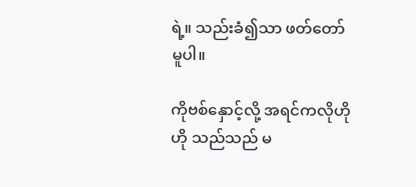ရဲ့။ သည်းခံ၍သာ ဖတ်တော်မူပါ။

ကိုဗစ်နှောင့်လို့ အရင်ကလိုဟိုဟို သည်သည် မ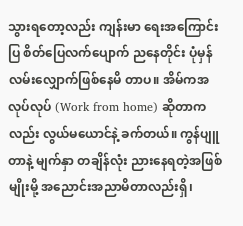သွားရတော့လည်း ကျန်းမာ ရေးအကြောင်းပြ စိတ်ပြေလက်ပျောက် ညနေတိုင်း ပုံမှန်လမ်းလျှောက်ဖြစ်နေမိ တာပ။ အိမ်ကအလုပ်လုပ် (Work from home) ဆိုတာကလည်း လွယ်မယောင်နဲ့ ခက်တယ်။ ကွန်ပျူတာနဲ့ မျက်နှာ တချိန်လုံး ညားနေရတဲ့အဖြစ်မျိုးမို့ အညောင်းအညာမိတာလည်းရှိ၊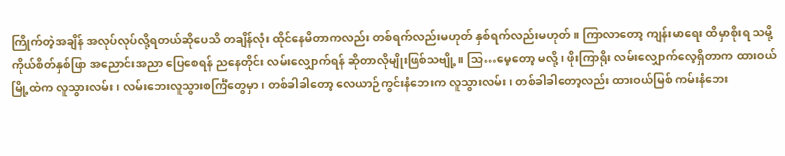ကြိုက်တဲ့အချိန် အလုပ်လုပ်လို့ရတယ်ဆိုပေသိ တချိန်လုံး ထိုင်နေမိတာကလည်း တစ်ရက်လည်းမဟုတ် နှစ်ရက်လည်းမဟုတ်။ ကြာလာတော့ ကျန်းမာရေး ထိမှာစိုးရ သမို့ ကိုယ်စိတ်နှစ်ဖြာ အညောင်းအညာ ပြေစေရန် ညနေတိုင်း လမ်းလျှောက်ရန် ဆိုတာလိုမျိုးဖြစ်သဗျို့။ သြ…မေ့တော့ မလို့၊ ဖိုးကြာရိုး လမ်းလျှောက်လေ့ရှိတာက ထားဝယ်မြို့ထဲက လူသွားလမ်း၊ လမ်းဘေးလူသွားစင်္ကြံတွေမှာ၊ တစ်ခါခါတော့ လေယာဉ်ကွင်းနံဘေးက လူသွားလမ်း၊ တစ်ခါခါတော့လည်း ထားဝယ်မြစ် ကမ်းနံဘေး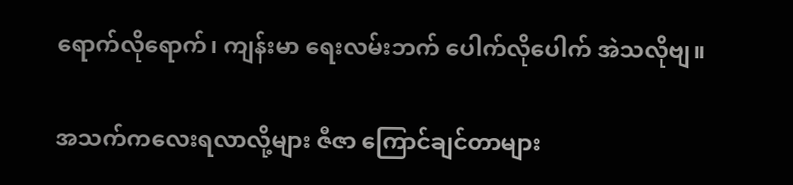ရောက်လိုရောက်၊ ကျန်းမာ ရေးလမ်းဘက် ပေါက်လိုပေါက် အဲသလိုဗျ။

အသက်ကလေးရလာလို့များ ဇီဇာ ကြောင်ချင်တာများ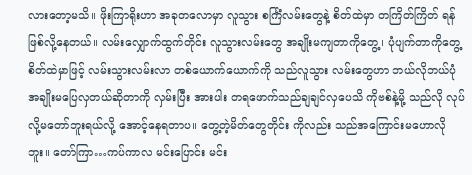လားတော့မသိ။ ဖိုးကြာရိုးဟာ အခုတလောမှာ လူသွား စင်္ကြံလမ်းတွေနဲ့ စိတ်ထဲမှာ တကြိတ်ကြိတ် ရန်ဖြစ်လို့နေတယ်။ လမ်းလျှောက်ထွက်တိုင်း လူသွားလမ်းတွေ အချိုးမကျတာကိုတွေ့၊ ပုံပျက်တာကိုတွေ့ စိတ်ထဲမှာဖြင့် လမ်းသွားလမ်းလာ တစ်ယောက်ယောက်ကို သည်လူသွား လမ်းတွေဟာ ဘယ်လိုဘယ်ပုံ အချိုးမပြေလှတယ်ဆိုတာကို လှမ်းပြီး အားပါး တရဖောက်သည်ချချင်လှပေသိ ကိုဗစ်နဲ့မို့ သည်လို လုပ်လို့မတော်ဘူးရယ်လို့ အောင့်နေရတာပ။ တွေ့တဲ့မိတ်တွေတိုင်း ကိုလည်း သည်အကြောင်းမဟောလိုဘူး။ တော်ကြာ…ကပ်ကာလ မင်းပြောင်း မင်း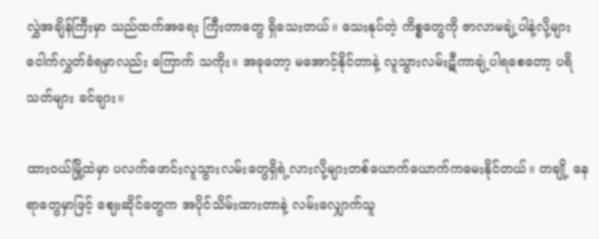လွှဲအချိန်ကြီးမှာ သည်ထက်အရေး ကြီးတာတွေ ရှိသေးတယ်။ သေးနုပ်တဲ့ ကိစ္စတွေကို ဇာလာမချဲ့ပါနဲ့လို့များ ငေါက်လွှတ်ခံရမှာလည်း ကြောက် သကိုး။ အခုတော့ မအောင့်နိုင်တာနဲ့ လူသွားလမ်းဋီကာချဲ့ပါရစေတော့ ပရိသတ်များ ခင်ဗျား။

ထားဝယ်မြို့ထဲမှာ ပလက်ဖောင်းလူသွားလမ်းတွေရှိရဲ့လားလို့များတစ်ယောက်ယောက်ကမေးနိုင်တယ်။ တချို့ နေရာတွေမှာဖြင့် ဈေးဆိုင်တွေက အပိုင်သိမ်းထားတာနဲ့ လမ်းလျှောက်သူ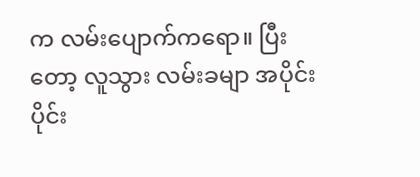က လမ်းပျောက်ကရော။ ပြီးတော့ လူသွား လမ်းခမျာ အပိုင်းပိုင်း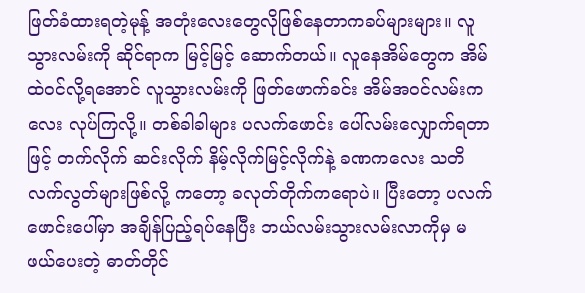ဖြတ်ခံထားရတဲ့မုန့် အတုံးလေးတွေလိုဖြစ်နေတာကခပ်များများ။ လူသွားလမ်းကို ဆိုင်ရာက မြင့်မြင့် ဆောက်တယ်။ လူနေအိမ်တွေက အိမ်ထဲဝင်လို့ရအောင် လူသွားလမ်းကို ဖြတ်ဖောက်ခင်း အိမ်အဝင်လမ်းကလေး လုပ်ကြလို့။ တစ်ခါခါများ ပလက်ဖောင်း ပေါ်လမ်းလျှောက်ရတာဖြင့် တက်လိုက် ဆင်းလိုက် နိမ့်လိုက်မြင့်လိုက်နဲ့ ခဏကလေး သတိလက်လွတ်များဖြစ်လို့ ကတော့ ခလုတ်တိုက်ကရောပဲ။ ပြီးတော့ ပလက်ဖောင်းပေါ်မှာ အချိန်ပြည့်ရပ်နေပြီး ဘယ်လမ်းသွားလမ်းလာကိုမှ မဖယ်ပေးတဲ့ ဓာတ်တိုင်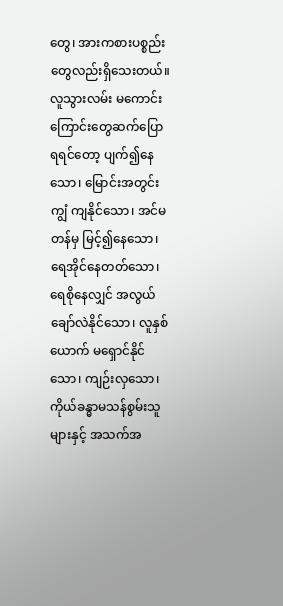တွေ၊ အားကစားပစ္စည်း တွေလည်းရှိသေးတယ်။ လူသွားလမ်း မကောင်းကြောင်းတွေဆက်ပြောရရင်တော့ ပျက်၍နေသော၊ မြောင်းအတွင်းကျွံ ကျနိုင်သော၊ အင်မတန်မှ မြင့်၍နေသော၊ ရေအိုင်နေတတ်သော၊ ရေစိုနေလျှင် အလွယ်ချော်လဲနိုင်သော၊ လူနှစ်ယောက် မရှောင်နိုင်သော၊ ကျဉ်းလှသော၊ ကိုယ်ခန္ဓာမသန်စွမ်းသူများနှင့် အသက်အ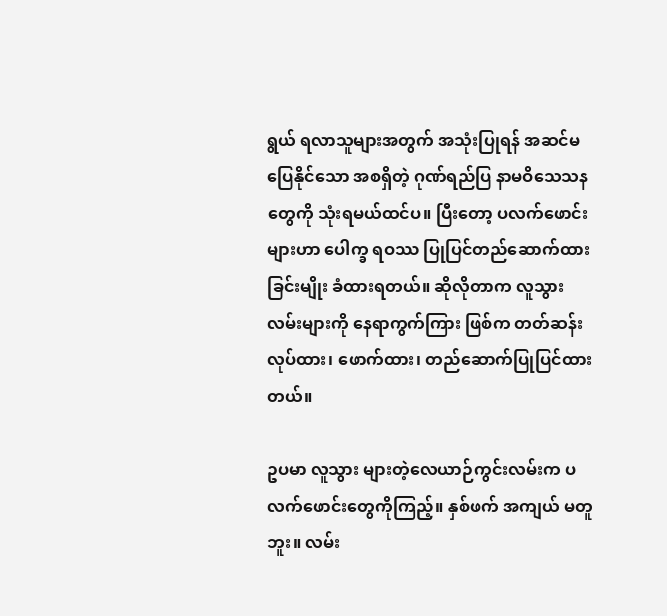ရွယ် ရလာသူများအတွက် အသုံးပြုရန် အဆင်မပြေနိုင်သော အစရှိတဲ့ ဂုဏ်ရည်ပြ နာမဝိသေသနတွေကို သုံးရမယ်ထင်ပ။ ပြီးတော့ ပလက်ဖောင်းများဟာ ပေါက္ခ ရဝဿ ပြုပြင်တည်ဆောက်ထားခြင်းမျိုး ခံထားရတယ်။ ဆိုလိုတာက လူသွားလမ်းများကို နေရာကွက်ကြား ဖြစ်က တတ်ဆန်းလုပ်ထား၊ ဖောက်ထား၊ တည်ဆောက်ပြုပြင်ထားတယ်။

ဥပမာ လူသွား များတဲ့လေယာဉ်ကွင်းလမ်းက ပလက်ဖောင်းတွေကိုကြည့်။ နှစ်ဖက် အကျယ် မတူဘူး။ လမ်း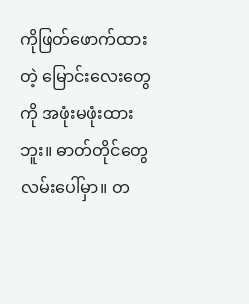ကိုဖြတ်ဖောက်ထားတဲ့ မြောင်းလေးတွေကို အဖုံးမဖုံးထားဘူး။ ဓာတ်တိုင်တွေလမ်းပေါ်မှာ။ တ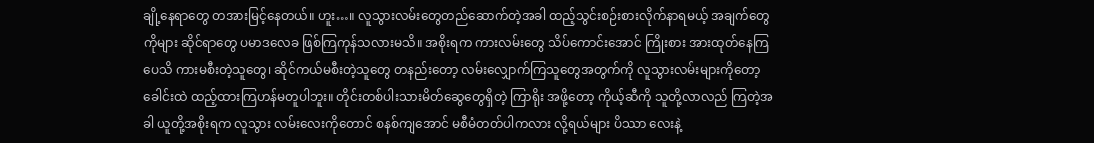ချို့နေရာတွေ တအားမြင့်နေတယ်။ ဟူး…။ လူသွားလမ်းတွေတည်ဆောက်တဲ့အခါ ထည့်သွင်းစဉ်းစားလိုက်နာရမယ့် အချက်တွေကိုများ ဆိုင်ရာတွေ ပမာဒလေခ ဖြစ်ကြကုန်သလားမသိ။ အစိုးရက ကားလမ်းတွေ သိပ်ကောင်းအောင် ကြိုးစား အားထုတ်နေကြပေသိ ကားမစီးတဲ့သူတွေ၊ ဆိုင်ကယ်မစီးတဲ့သူတွေ တနည်းတော့ လမ်းလျှောက်ကြသူတွေအတွက်ကို လူသွားလမ်းများကိုတော့ ခေါင်းထဲ ထည့်ထားကြဟန်မတူပါဘူး။ တိုင်းတစ်ပါးသားမိတ်ဆွေတွေရှိတဲ့ ကြာရိုး အဖို့တော့ ကိုယ့်ဆီကို သူတို့လာလည် ကြတဲ့အခါ ယူတို့အစိုးရက လူသွား လမ်းလေးကိုတောင် စနစ်ကျအောင် မစီမံတတ်ပါကလား လို့ရယ်များ ပိဿာ လေးနဲ့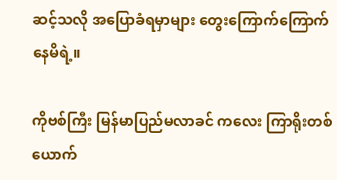ဆင့်သလို အပြောခံရမှာများ တွေးကြောက်ကြောက်နေမိရဲ့။

ကိုဗစ်ကြီး မြန်မာပြည်မလာခင် ကလေး ကြာရိုးတစ်ယောက်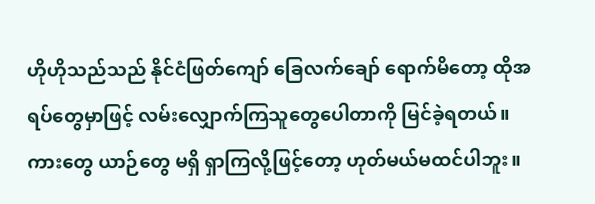ဟိုဟိုသည်သည် နိုင်ငံဖြတ်ကျော် ခြေလက်ချော် ရောက်မိတော့ ထိုအရပ်တွေမှာဖြင့် လမ်းလျှောက်ကြသူတွေပေါတာကို မြင်ခဲ့ရတယ်။ ကားတွေ ယာဉ်တွေ မရှိ ရှာကြလို့ဖြင့်တော့ ဟုတ်မယ်မထင်ပါဘူး။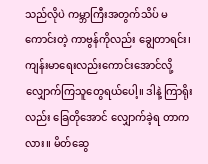သည်လိုပဲ ကမ္ဘာကြီးအတွက်သိပ် မကောင်းတဲ့ ကာဗွန်ကိုလည်း ချွေတာရင်း၊ ကျန်းမာရေးလည်းကောင်းအောင်လို့ လျှောက်ကြသူတွေရယ်ပေါ့။ ဒါနဲ့ ကြာရိုးလည်း ခြေတိုအောင် လျှောက်ခဲ့ရ တာကလား။ မိတ်ဆွေ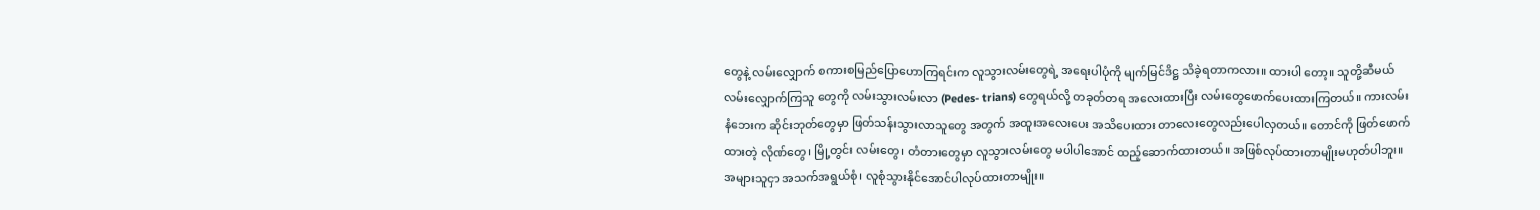တွေနဲ့ လမ်းလျှောက် စကားစမြည်ပြောဟောကြရင်းက လူသွားလမ်းတွေရဲ့ အရေးပါပုံကို မျက်မြင်ဒိဋ္ဌ သိခဲ့ရတာကလား။ ထားပါ တော့။ သူတို့ဆီမယ် လမ်းလျှောက်ကြသူ တွေကို လမ်းသွားလမ်းလာ (Pedes- trians) တွေရယ်လို့ တခုတ်တရ အလေးထားပြီး လမ်းတွေဖောက်ပေးထားကြတယ်။ ကားလမ်းနံဘေးက ဆိုင်းဘုတ်တွေမှာ ဖြတ်သန်းသွားလာသူတွေ အတွက် အထူးအလေးပေး အသိပေးထား တာလေးတွေလည်းပေါလှတယ်။ တောင်ကို ဖြတ်ဖောက်ထားတဲ့ လိုဏ်တွေ၊ မြို့တွင်း လမ်းတွေ၊ တံတားတွေမှာ လူသွားလမ်းတွေ မပါပါအောင် ထည့်ဆောက်ထားတယ်။ အဖြစ်လုပ်ထားတာမျိုးမဟုတ်ပါဘူး။ အများသူငှာ အသက်အရွယ်စုံ၊ လူစုံသွားနိုင်အောင်ပါလုပ်ထားတာမျိုး။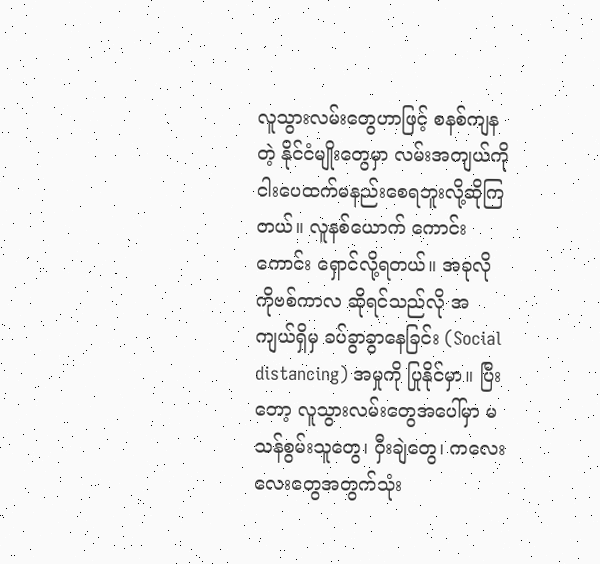လူသွားလမ်းတွေဟာဖြင့် စနစ်ကျနတဲ့ နိုင်ငံမျိုးတွေမှာ လမ်းအကျယ်ကို ငါးပေထက်မနည်းစေရဘူးလို့ဆိုကြတယ်။ လူနစ်ယောက် ကောင်းကောင်း ရှောင်လို့ရတယ်။ အခုလို ကိုဗစ်ကာလ ဆိုရင်သည်လို အကျယ်ရှိမှ ခပ်ခွာခွာနေခြင်း (Social distancing) အမှုကို ပြုနိုင်မှာ။ ပြီးတော့ လူသွားလမ်းတွေအပေါ်မှာ မသန်စွမ်းသူတွေ၊ ဝှီးချဲတွေ၊ ကလေး လေးတွေအတွက်သုံး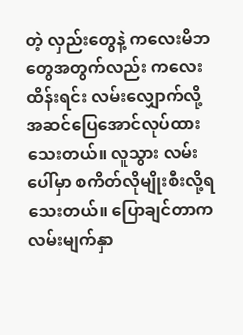တဲ့ လှည်းတွေနဲ့ ကလေးမိဘတွေအတွက်လည်း ကလေးထိန်းရင်း လမ်းလျှောက်လို့ အဆင်ပြေအောင်လုပ်ထားသေးတယ်။ လူသွား လမ်းပေါ်မှာ စကိတ်လိုမျိုးစီးလို့ရသေးတယ်။ ပြောချင်တာက လမ်းမျက်နှာ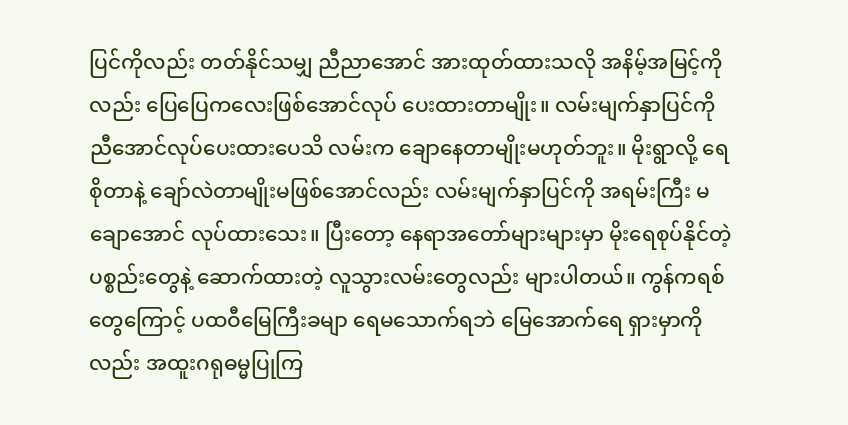ပြင်ကိုလည်း တတ်နိုင်သမျှ ညီညာအောင် အားထုတ်ထားသလို အနိမ့်အမြင့်ကိုလည်း ပြေပြေကလေးဖြစ်အောင်လုပ် ပေးထားတာမျိုး။ လမ်းမျက်နှာပြင်ကို ညီအောင်လုပ်ပေးထားပေသိ လမ်းက ချောနေတာမျိုးမဟုတ်ဘူး။ မိုးရွာလို့ ရေစိုတာနဲ့ ချော်လဲတာမျိုးမဖြစ်အောင်လည်း လမ်းမျက်နှာပြင်ကို အရမ်းကြီး မချောအောင် လုပ်ထားသေး။ ပြီးတော့ နေရာအတော်များများမှာ မိုးရေစုပ်နိုင်တဲ့ ပစ္စည်းတွေနဲ့ ဆောက်ထားတဲ့ လူသွားလမ်းတွေလည်း များပါတယ်။ ကွန်ကရစ်တွေကြောင့် ပထဝီမြေကြီးခမျာ ရေမသောက်ရဘဲ မြေအောက်ရေ ရှားမှာကိုလည်း အထူးဂရုဓမ္မပြုကြ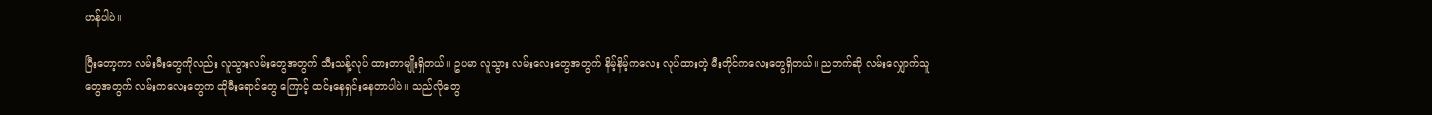ဟန်ပါပဲ။

ပြီးတော့ကာ လမ်းမီးတွေကိုလည်း လူသွားလမ်းတွေအတွက် သီးသန့်လုပ် ထားတာမျိုးရှိတယ်။ ဥပမာ လူသွား လမ်းလေးတွေအတွက် နိမ့်နိမ့်ကလေး လုပ်ထားတဲ့ မီးတိုင်ကလေးတွေရှိတယ်။ ညဘက်ဆို လမ်းလျှောက်သူတွေအတွက် လမ်းကလေးတွေက ထိုမီးရောင်တွေ ကြောင့် ထင်းနေရှင်းနေတာပါပဲ။ သည်လိုတွေ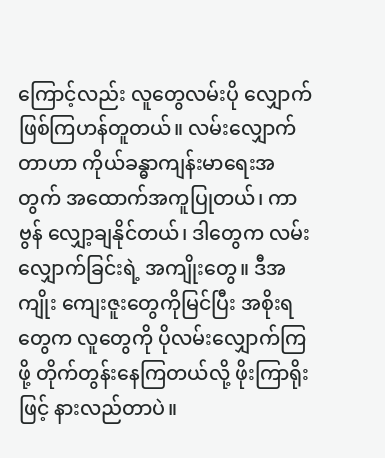ကြောင့်လည်း လူတွေလမ်းပို လျှောက်ဖြစ်ကြဟန်တူတယ်။ လမ်းလျှောက်တာဟာ ကိုယ်ခန္ဓာကျန်းမာရေးအတွက် အထောက်အကူပြုတယ်၊ ကာဗွန် လျှော့ချနိုင်တယ်၊ ဒါတွေက လမ်းလျှောက်ခြင်းရဲ့ အကျိုးတွေ။ ဒီအကျိုး ကျေးဇူးတွေကိုမြင်ပြီး အစိုးရတွေက လူတွေကို ပိုလမ်းလျှောက်ကြဖို့ တိုက်တွန်းနေကြတယ်လို့ ဖိုးကြာရိုးဖြင့် နားလည်တာပဲ။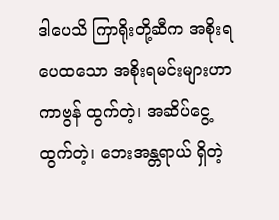ဒါပေသိ ကြာရိုးတို့ဆီက အစိုးရ ပေထသော အစိုးရမင်းများဟာ ကာဗွန် ထွက်တဲ့၊ အဆိပ်ငွေ့ထွက်တဲ့၊ ဘေးအန္တရာယ် ရှိတဲ့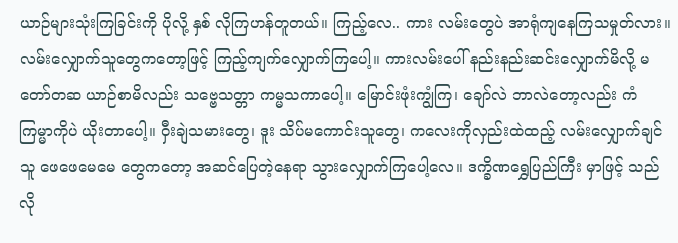ယာဉ်များသုံးကြခြင်းကို ပိုလို့ နှစ် လိုကြဟန်တူတယ်။ ကြည့်လေ.. ကား လမ်းတွေပဲ အာရုံကျနေကြသမှုတ်လား။ လမ်းလျှောက်သူတွေကတော့ဖြင့် ကြည့်ကျက်လျှောက်ကြပေါ့။ ကားလမ်းပေါ် နည်းနည်းဆင်းလျှောက်မိလို့ မတော်တဆ ယာဉ်စာမိလည်း သဗ္ဗေသတ္တာ ကမ္မသကာပေါ့။ မြောင်းဖုံးကျွံကြ၊ ချော်လဲ ဘာလဲတော့လည်း ကံကြမ္မာကိုပဲ ယိုးတာပေါ့။ ဝှီးချဲသမားတွေ၊ ဒူး သိပ်မကောင်းသူတွေ၊ ကလေးကိုလှည်းထဲထည့် လမ်းလျှောက်ချင်သူ ဖေဖေမေမေ တွေကတော့ အဆင်ပြေတဲ့နေရာ သွားလျှောက်ကြပေါ့လေ။ ဒက္ခိဏရွှေပြည်ကြီး မှာဖြင့် သည်လို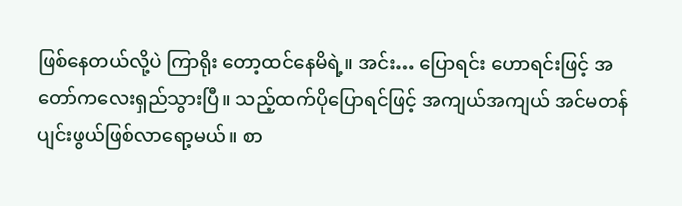ဖြစ်နေတယ်လို့ပဲ ကြာရိုး တော့ထင်နေမိရဲ့။ အင်း… ပြောရင်း ဟောရင်းဖြင့် အတော်ကလေးရှည်သွားပြီ။ သည့်ထက်ပိုပြောရင်ဖြင့် အကျယ်အကျယ် အင်မတန် ပျင်းဖွယ်ဖြစ်လာရော့မယ်။ စာ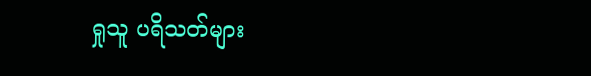ရှုသူ ပရိသတ်များ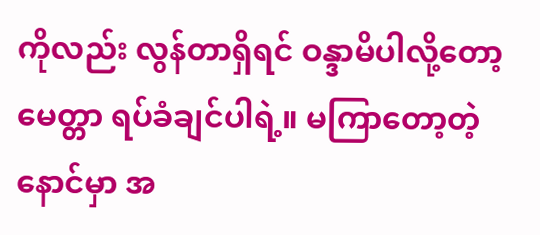ကိုလည်း လွန်တာရှိရင် ဝန္ဒာမိပါလို့တော့ မေတ္တာ ရပ်ခံချင်ပါရဲ့။ မကြာတော့တဲ့ နောင်မှာ အ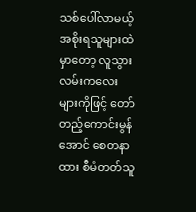သစ်ပေါ်လာမယ့် အစိုးရသူများထဲမှာတော့ လူသွားလမ်းကလေးများကိုဖြင့် တော်တည့်ကောင်းမွန်အောင် စေတနာထား စီမံတတ်သူ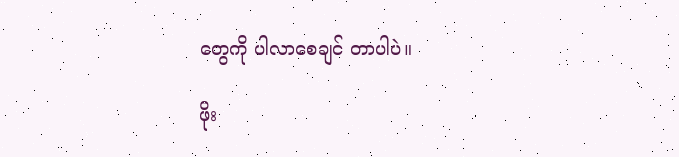တွေကို ပါလာစေချင် တာပါပဲ။

ဖိုး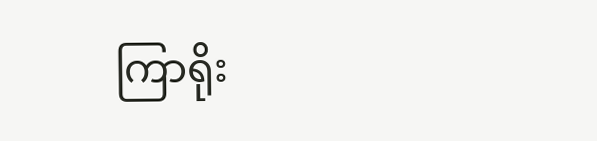ကြာရိုး